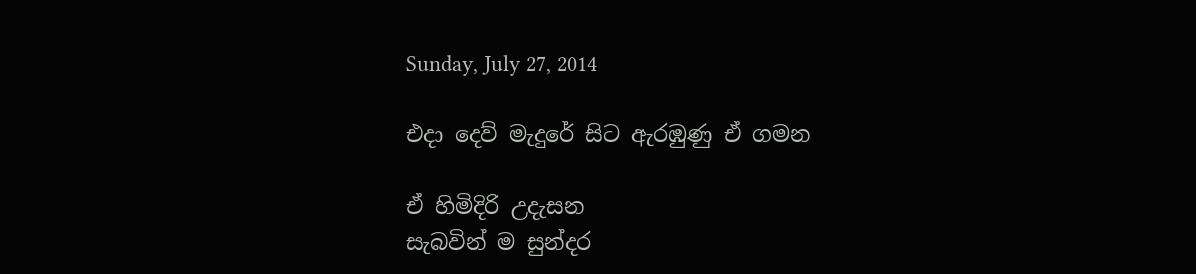Sunday, July 27, 2014

එදා දෙව් මැදුරේ සිට ඇරඹුණු ඒ ගමන

ඒ හිමිදිරි උදැසන
සැබවින් ම සුන්දර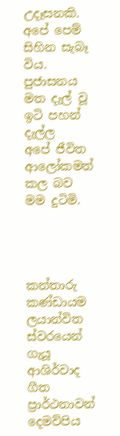උදෑසනකි.
අපේ පෙම් සිහින සැබෑ විය.
පුජාසනය මත දැල් වූ
ඉටි පහන් දැල්ල
අපේ ජීවිත ආලෝකමත් කල බව
මම දුටිමි.




කන්තාරු කණ්ඩායම
ලයාන්විත ස්වරයෙන් ගැයූ
ආශිර්වාද ගීත ප්‍රාර්ථනාවන්
දෙමව්පිය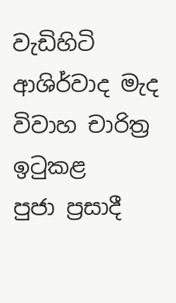වැඩිහිටි ආශිර්වාද මැද
විවාහ චාරිත්‍ර ඉටුකළ
පුජා ප්‍රසාදී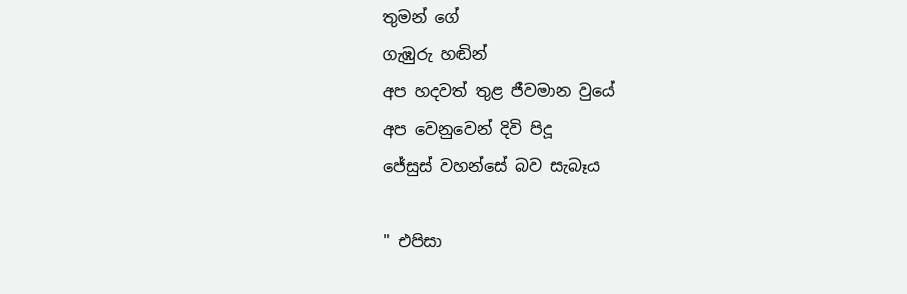තුමන් ගේ
ගැඹුරු හඬින්
අප හදවත් තුළ ජීවමාන වුයේ
අප වෙනුවෙන් දිවි පිදූ
ජේසුස් වහන්සේ බව සැබෑය

" එපිසා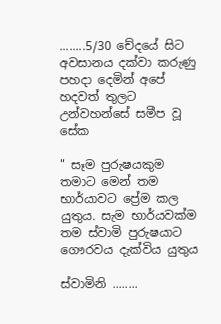........5/30 චේදයේ සිට අවසානය දක්වා කරුණු පහදා දෙමින් අපේ හදවත් තුලට උන්වහන්සේ සමීප වූ සේක

" සෑම පුරුෂයකුම තමාට මෙන් තම භාර්යාවට ප්‍රේම කල යුතුය. සැම භාර්යවක්ම තම ස්වාමි පුරුෂයාට ගෞරවය දැක්විය යුතුය

ස්වාමිනි ........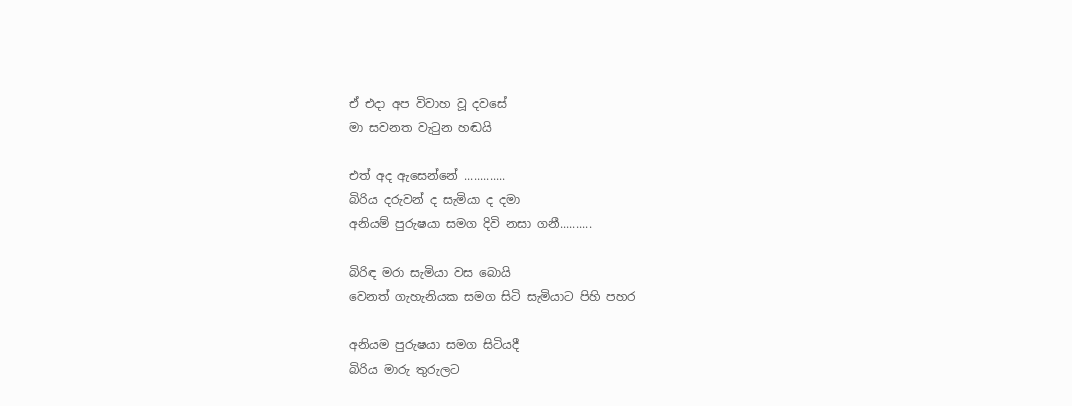ඒ එදා අප විවාහ වූ දවසේ
මා සවනත වැටුන හඬයි

එත් අද ඇසෙන්නේ .............
බිරිය දරුවන් ද සැමියා ද දමා
අනියම් පුරුෂයා සමග දිවි නසා ගනී..........

බිරිඳ මරා සැමියා වස බොයි
වෙනත් ගැහැනියක සමග සිටි සැමියාට පිහි පහර

අනියම පුරුෂයා සමග සිටියදී
බිරිය මාරු තුරුලට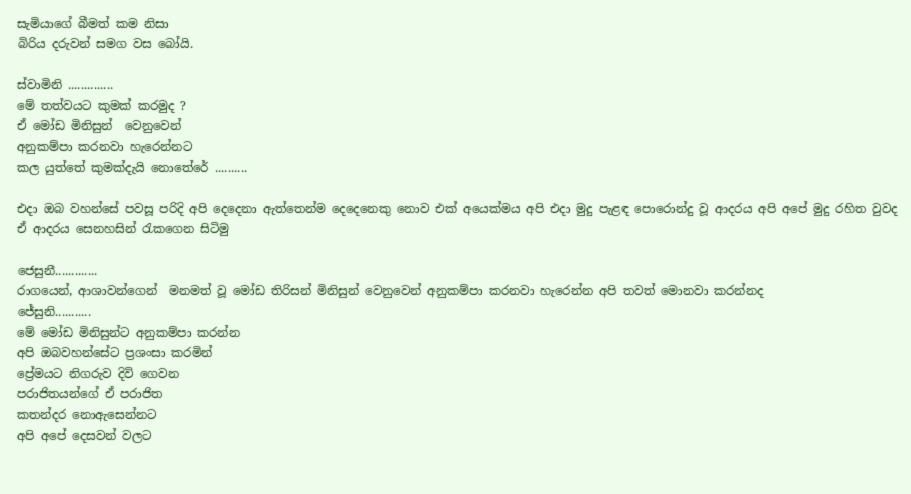සැමියාගේ බීමත් කම නිසා
බිරිය දරුවන් සමග වස බෝයි.

ස්වාමිනි ..............
මේ තත්වයට කුමක් කරමුද ?
ඒ මෝඩ මිනිසුන්  වෙනුවෙන්
අනුකම්පා කරනවා හැරෙන්නට
කල යුත්තේ කුමක්දැයි නොතේරේ ..........

එදා ඔබ වහන්සේ පවසූ පරිදි අපි දෙදෙනා ඇත්තෙන්ම දෙදෙනෙකු නොව එක් අයෙක්මය අපි එදා මුදු පැළඳ පොරොන්දු වූ ආදරය අපි අපේ මුදු රහිත වුවද ඒ ආදරය සෙනහසින් රැකගෙන සිටිමු

ජෙසුනී.............
රාගයෙන්, ආශාවන්ගෙන්  මනමත් වූ මෝඩ තිරිසන් මිනිසුන් වෙනුවෙන් අනුකම්පා කරනවා හැරෙන්න අපි තවත් මොනවා කරන්නද
ජේසුනි...........
මේ මෝඩ මිනිසුන්ට අනුකම්පා කරන්න
අපි ඔබවහන්සේට ප්‍රශංසා කරමින්
ප්‍රේමයට නිගරුව දිවි ගෙවන
පරාජිතයන්ගේ ඒ පරාජිත
කතන්දර නොඇසෙන්නට
අපි අපේ දෙසවන් වලට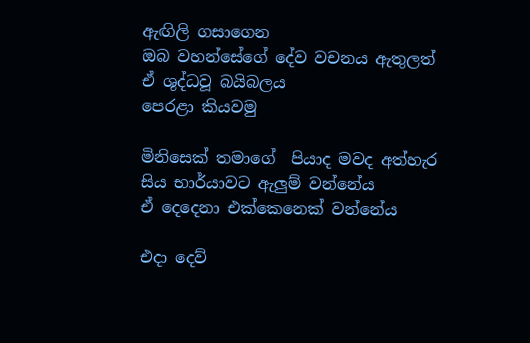ඇඟිලි ගසාගෙන
ඔබ වහන්සේගේ දේව වචනය ඇතුලත්
ඒ ශුද්ධවූ බයිබලය
පෙරළා කියවමු

මිනිසෙක් තමාගේ  පියාද මවද අත්හැර සිය භාර්යාවට ඇලුම් වන්නේය
ඒ දෙදෙනා එක්කෙනෙක් වන්නේය

එදා දෙව්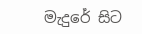මැදුරේ සිට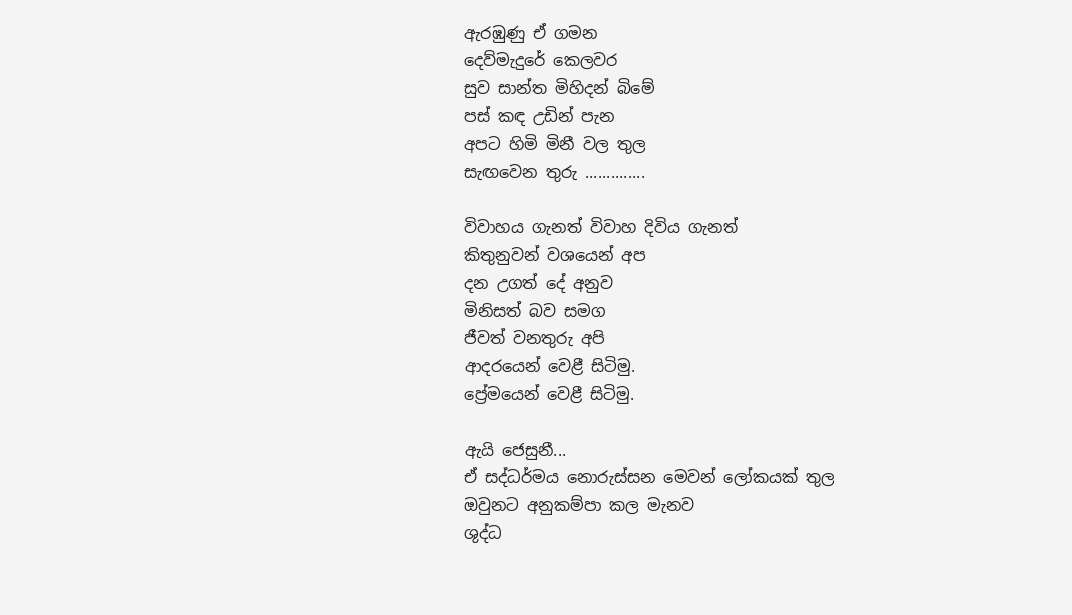ඇරඹුණු ඒ ගමන
දෙව්මැදුරේ කෙලවර
සුව සාන්ත මිහිදන් බිමේ
පස් කඳ උඩින් පැන
අපට හිමි මිනී වල තුල
සැඟවෙන තුරු ..............

විවාහය ගැනත් විවාහ දිවිය ගැනත්
කිතුනුවන් වශයෙන් අප
දන උගත් දේ අනුව
මිනිසත් බව සමග
ජීවත් වනතුරු අපි
ආදරයෙන් වෙළී සිටිමු.
ප්‍රේමයෙන් වෙළී සිටිමු.

ඇයි ජෙසුනී...
ඒ සද්ධර්මය නොරුස්සන මෙවන් ලෝකයක් තුල
ඔවුනට අනුකම්පා කල මැනව
ශුද්ධ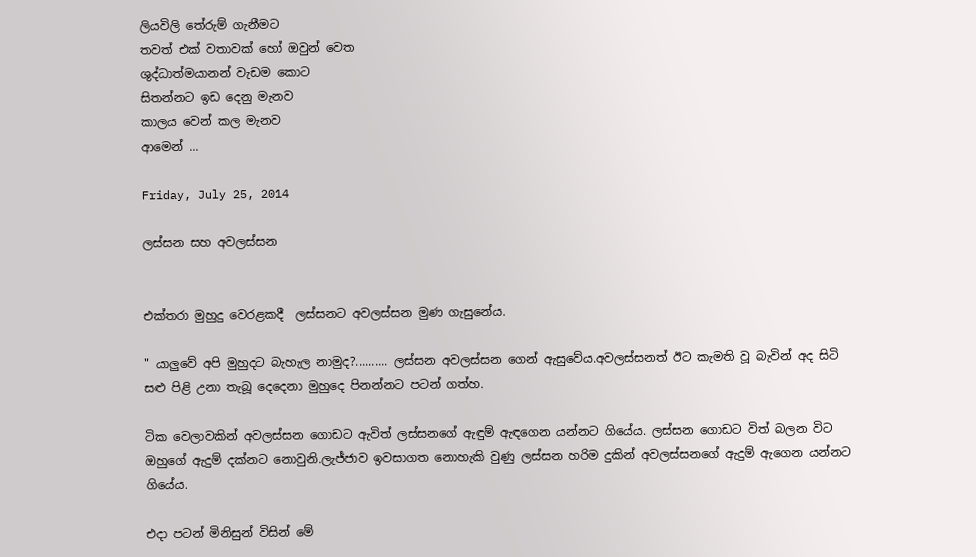ලියවිලි තේරුම් ගැනීමට
තවත් එක් වතාවක් හෝ ඔවුන් වෙත
ශුද්ධාත්මයානන් වැඩම කොට
සිතන්නට ඉඩ දෙනු මැනව
කාලය වෙන් කල මැනව
ආමෙන් ...

Friday, July 25, 2014

ලස්සන සහ අවලස්සන


එක්තරා මුහුදු වෙරළකදී  ලස්සනට අවලස්සන මුණ ගැසුනේය.

" යාලුවේ අපි මුහුදට බැහැල නාමුද?.......... ලස්සන අවලස්සන ගෙන් ඇසුවේය.අවලස්සනත් ඊට කැමති වූ බැවින් අද සිටි සළු පිළි උනා තැබූ දෙදෙනා මුහුදෙ පිනන්නට පටන් ගත්හ.

ටික වෙලාවකින් අවලස්සන ගොඩට ඇවිත් ලස්සනගේ ඇඳුම් ඇඳගෙන යන්නට ගියේය. ලස්සන ගොඩට විත් බලන විට ඔහුගේ ඇදුම් දක්නට නොවුනි.ලැජ්ජාව ඉවසාගත නොහැකි වුණු ලස්සන හරිම දුකින් අවලස්සනගේ ඇදුම් ඇගෙන යන්නට ගියේය.

එදා පටන් මිනිසුන් විසින් මේ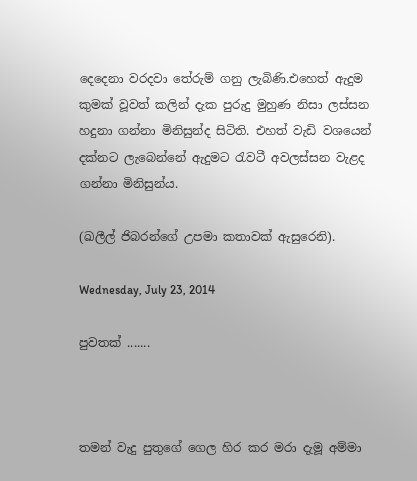දෙදෙනා වරදවා තේරුම් ගනු ලැබිණි.එහෙත් ඇදුම කුමක් වූවත් කලින් දැක පුරුදු මුහුණ නිසා ලස්සන හදුනා ගන්නා මිනිසුන්ද සිටිති. එහත් වැඩි වශයෙන් දක්නට ලැබෙන්නේ ඇදුමට රැවටී අවලස්සන වැළද ගන්නා මිනිසුන්ය.

(ඛලීල් ජිබරන්ගේ උපමා කතාවක් ඇසුරෙනි).

Wednesday, July 23, 2014

පුවතක් .......



තමන් වැදු පුතුගේ ගෙල හිර කර මරා දැමූ අම්මා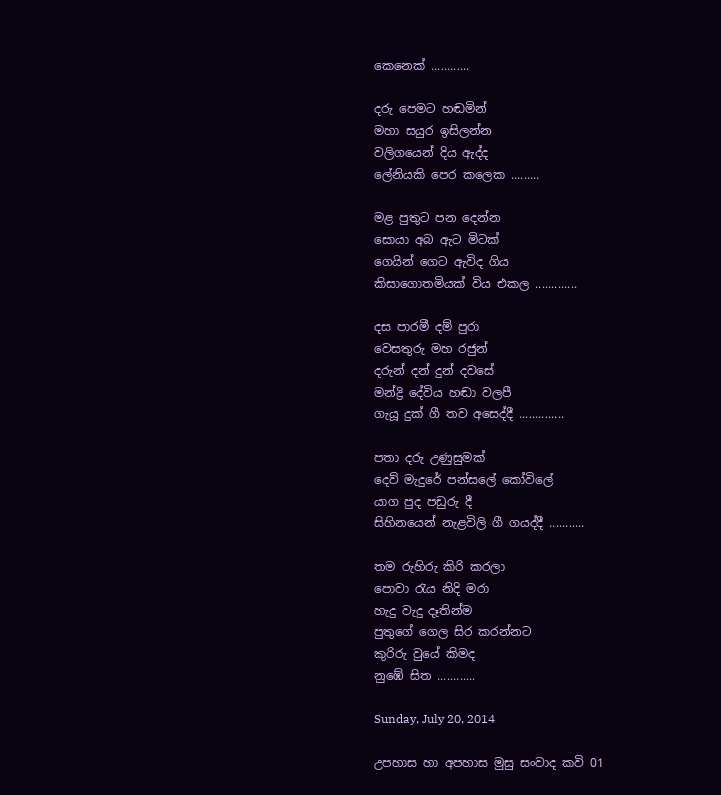කෙනෙක් ............

දරු පෙමට හඬමින්
මහා සයුර ඉසිලන්න
වලිගයෙන් දිය ඇද්ද
ලේනියකි පෙර කලෙක .........

මළ පුතුට පන දෙන්න
සොයා අබ ඇට මිටක්
ගෙයින් ගෙට ඇවිද ගිය
කිසාගොතමියක් විය එකල .............

දස පාරමී දම් පුරා
වෙසතුරු මහ රජුන්
දරුන් දන් දුන් දවසේ
මන්ද්‍රි දේවිය හඬා වලපී
ගැයූ දුක් ගී තව අසෙද්දී ..............

පතා දරු උණුසුමක්
දෙව් මැදුරේ පන්සලේ කෝවිලේ
යාග පුද පඩුරු දී
සිහිනයෙන් නැළවිලි ගී ගයද්දී ...........

තම රුහිරු කිරි කරලා
පොවා රැය නිදි මරා
හැදු වැදු දෑතින්ම
පුතුගේ ගෙල සිර කරන්නට
කුරිරු වුයේ කිමද
නුඹේ සිත ............

Sunday, July 20, 2014

උපහාස හා අපහාස මුසු සංවාද කවි 01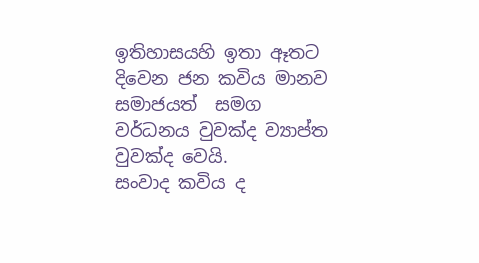ඉතිහාසයහි ඉතා ඈතට දිවෙන ජන කවිය මානව සමාජයත්  සමග වර්ධනය වුවක්ද ව්‍යාප්ත වුවක්ද වෙයි.
සංවාද කවිය ද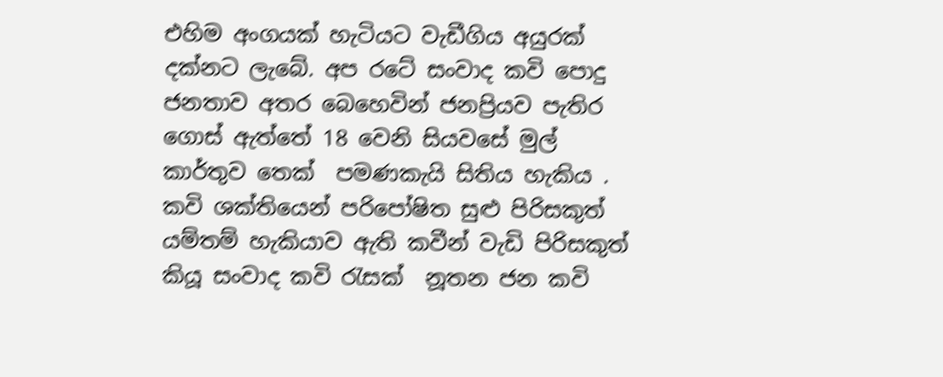එහිම අංගයක් හැටියට වැඩීගිය අයුරක් දක්නට ලැබේ. අප රටේ සංවාද කවි පොදු ජනතාව අතර බෙහෙවින් ජනප්‍රියව පැතිර ගොස් ඇත්තේ 18 වෙනි සියවසේ මුල් කාර්තුව තෙක්  පමණකැයි සිතිය හැකිය . කවි ශක්තියෙන් පරිපෝෂිත සුළු පිරිසකුත් යම්තම් හැකියාව ඇති කවීන් වැඩි පිරිසකුත් කියූ සංවාද කවි රැසක්  නූතන ජන කවි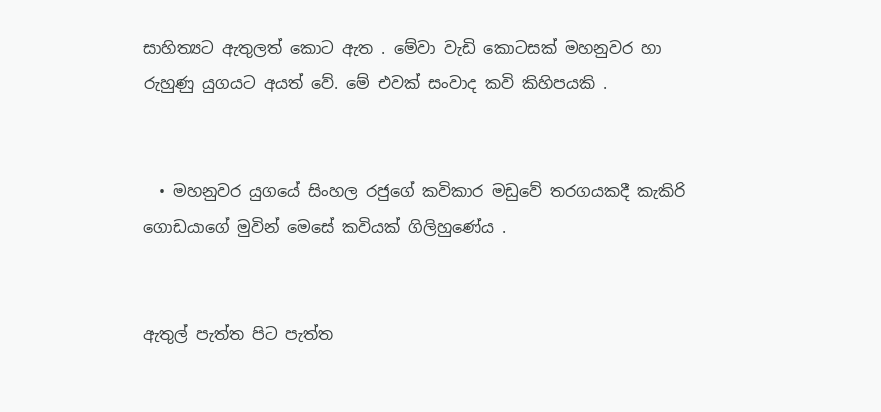සාහිත්‍යට ඇතුලත් කොට ඇත . මේවා වැඩි කොටසක් මහනුවර හා රුහුණු යුගයට අයත් වේ. මේ එවක් සංවාද කවි කිහිපයකි .


  • මහනුවර යුගයේ සිංහල රජුගේ කවිකාර මඩුවේ තරගයකදී කැකිරි ගොඩයාගේ මුවින් මෙසේ කවියක් ගිලිහුණේය .


ඇතුල් පැත්ත පිට පැත්ත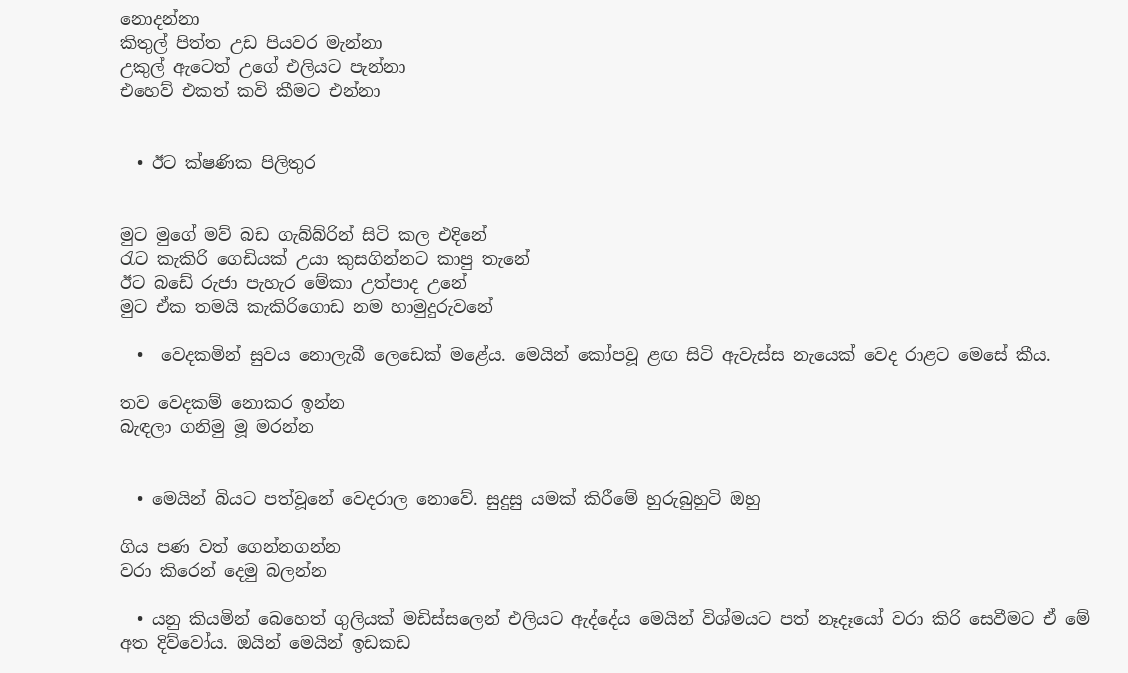නොදන්නා
කිතුල් පිත්ත උඩ පියවර මැන්නා
උකුල් ඇටෙත් උගේ එලියට පැන්නා
එහෙව් එකත් කවි කීමට එන්නා


  • ඊට ක්ෂණික පිලිතුර


මුට මුගේ මව් බඩ ගැබ්බ්රින් සිටි කල එදිනේ
රැට කැකිරි ගෙඩියක් උයා කුසගින්නට කාපු තැනේ
ඊට බඩේ රුජා පැහැර මේකා උත්පාද උනේ
මුට ඒක තමයි කැකිරිගොඩ නම හාමුදුරුවනේ

  •  වෙදකමින් සුවය නොලැබී ලෙඩෙක් මළේය. මෙයින් කෝපවූ ළඟ සිටි ඇවැස්ස නැයෙක් වෙද රාළට මෙසේ කීය.

තව වෙදකම් නොකර ඉන්න
බැඳලා ගනිමු මූ මරන්න


  • මෙයින් බියට පත්වූනේ වෙදරාල නොවේ. සුදුසු යමක් කිරීමේ හුරුබුහුටි ඔහු

ගිය පණ වත් ගෙන්නගන්න
වරා කිරෙන් දෙමු බලන්න

  • යනු කියමින් බෙහෙත් ගුලියක් මඩිස්සලෙන් එලියට ඇද්දේය මෙයින් විශ්මයට පත් නෑදෑයෝ වරා කිරි සෙවීමට ඒ මේ අත දිව්වෝය. ඔයින් මෙයින් ඉඩකඩ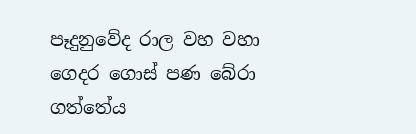පෑදුනුවේද රාල වහ වහා ගෙදර ගොස් පණ බේරා ගත්තේය